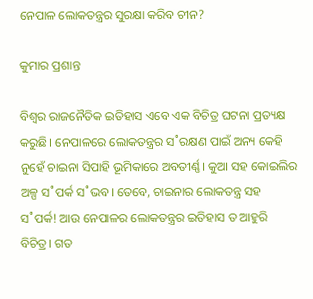ନେପାଳ ଲୋକତନ୍ତ୍ରର ସୁରକ୍ଷା କରିବ ଚୀନ?

କୁମାର ପ୍ରଶାନ୍ତ

ବିଶ୍ବର ରାଜନୈତିକ ଇତିହାସ ଏବେ ଏକ ବିଚିତ୍ର ଘଟନା ପ୍ରତ୍ୟକ୍ଷ କରୁଛି। ନେପାଳରେ ଲୋକତନ୍ତ୍ରର ସ˚ରକ୍ଷଣ ପାଇଁ ଅନ୍ୟ କେହି ନୁହେଁ ଚାଇନା ସିପାହି ଭୂମିକାରେ ଅବତୀର୍ଣ୍ଣ। କୁଆ ସହ କୋଇଲିର ଅଳ୍ପ ସ˚ପର୍କ ସ˚ଭବ। ତେବେ, ଚାଇନାର ଲୋକତନ୍ତ୍ର ସହ ସ˚ପର୍କ! ଆଉ ନେପାଳର ଲୋକତନ୍ତ୍ରର ଇତିହାସ ତ ଆହୁରି ବିଚିତ୍ର। ଗତ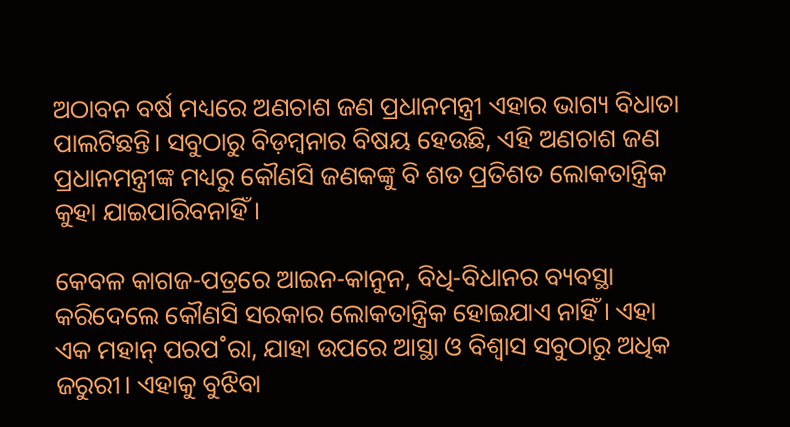ଅଠାବନ ବର୍ଷ ମଧ୍ୟରେ ଅଣଚାଶ ଜଣ ପ୍ରଧାନମନ୍ତ୍ରୀ ଏହାର ଭାଗ୍ୟ ବିଧାତା ପାଲଟିଛନ୍ତି। ସବୁଠାରୁ ବିଡ଼ମ୍ବନାର ବିଷୟ ହେଉଛି, ଏହି ଅଣଚାଶ ଜଣ ପ୍ରଧାନମନ୍ତ୍ରୀଙ୍କ ମଧ୍ୟରୁ କୌଣସି ଜଣକଙ୍କୁ ବି ଶତ ପ୍ରତିଶତ ଲୋକତାନ୍ତ୍ରିକ କୁହା ଯାଇପାରିବନାହିଁ।

କେବଳ କାଗଜ-ପତ୍ରରେ ଆଇନ-କାନୁନ, ବିଧି-ବିଧାନର ବ୍ୟବସ୍ଥା କରିଦେଲେ କୌଣସି ସରକାର ଲୋକତାନ୍ତ୍ରିକ ହୋଇଯାଏ ନାହିଁ। ଏହା ଏକ ମହାନ୍‌ ପରପ˚ରା, ଯାହା ଉପରେ ଆସ୍ଥା ଓ ବିଶ୍ବାସ ସବୁଠାରୁ ଅଧିକ ଜରୁରୀ। ଏହାକୁ ବୁଝିବା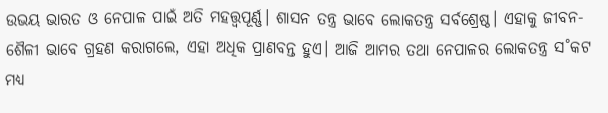ଉଭୟ ଭାରତ ଓ ନେପାଳ ପାଇଁ ଅତି ମହତ୍ତ୍ବପୂର୍ଣ୍ଣ। ଶାସନ ତନ୍ତ୍ର ଭାବେ ଲୋକତନ୍ତ୍ର ସର୍ବଶ୍ରେଷ୍ଠ। ଏହାକୁ ଜୀବନ-ଶୈଳୀ ଭାବେ ଗ୍ରହଣ କରାଗଲେ, ଏହା ଅଧିକ ପ୍ରାଣବନ୍ତ ହୁଏ। ଆଜି ଆମର ତଥା ନେପାଳର ଲୋକତନ୍ତ୍ର ସ˚କଟ ମଧ୍ୟ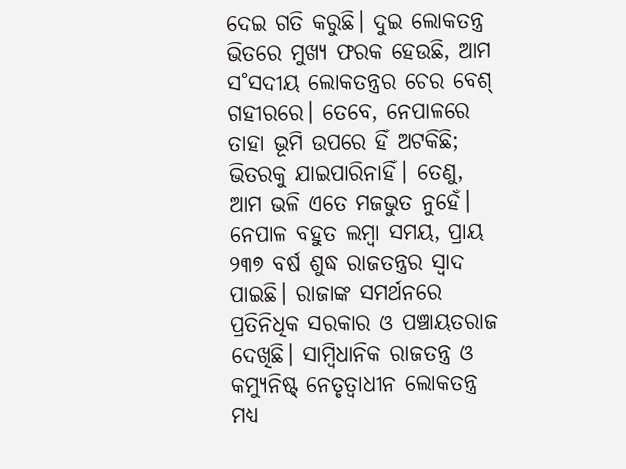ଦେଇ ଗତି କରୁଛି। ଦୁଇ ଲୋକତନ୍ତ୍ର ଭିତରେ ମୁଖ୍ୟ ଫରକ ହେଉଛି, ଆମ ସ˚ସଦୀୟ ଲୋକତନ୍ତ୍ରର ଚେର ବେଶ୍‌ ଗହୀରରେ। ତେବେ, ନେପାଳରେ ତାହା ଭୂମି ଉପରେ ହିଁ ଅଟକିଛି; ଭିତରକୁ ଯାଇପାରିନାହିଁ। ତେଣୁ, ଆମ ଭଳି ଏତେ ମଜଭୁତ ନୁହେଁ। ନେପାଳ ବହୁତ ଲମ୍ବା ସମୟ, ପ୍ରାୟ ୨୩୭ ବର୍ଷ ଶୁଦ୍ଧ ରାଜତନ୍ତ୍ରର ସ୍ବାଦ ପାଇଛି। ରାଜାଙ୍କ ସମର୍ଥନରେ ପ୍ରତିନିଧିକ ସରକାର ଓ ପଞ୍ଚାୟତରାଜ ଦେଖିଛି। ସାମ୍ବିଧାନିକ ରାଜତନ୍ତ୍ର ଓ କମ୍ୟୁନିଷ୍ଟ୍ ନେତୃତ୍ବାଧୀନ ଲୋକତନ୍ତ୍ର ମଧ୍ୟ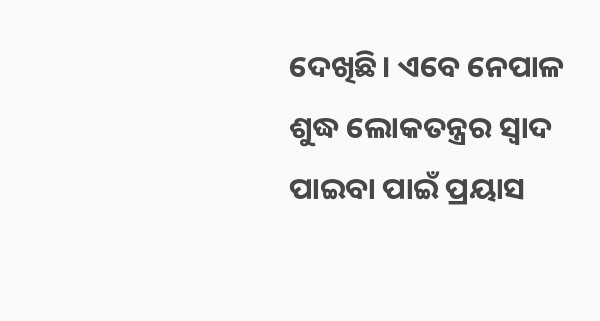ଦେଖିଛି। ଏବେ ନେପାଳ ଶୁଦ୍ଧ ଲୋକତନ୍ତ୍ରର ସ୍ବାଦ ପାଇବା ପାଇଁ ପ୍ରୟାସ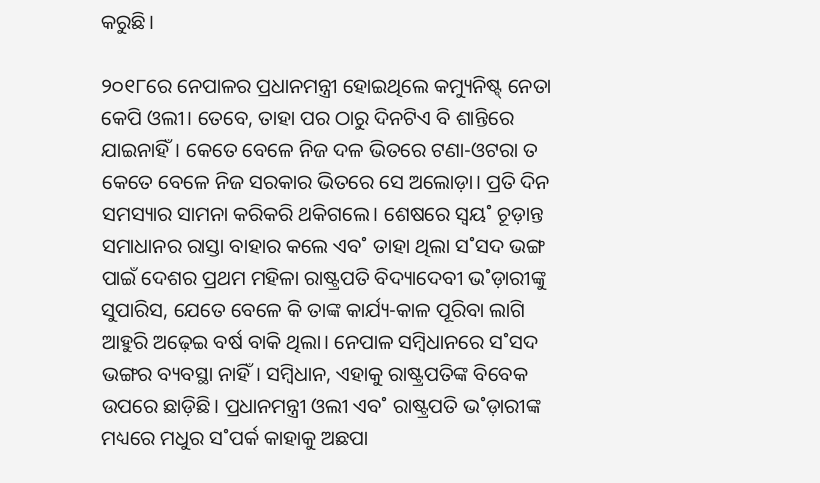କରୁଛି।

୨୦୧୮ରେ ନେପାଳର ପ୍ରଧାନମନ୍ତ୍ରୀ ହୋଇଥିଲେ କମ୍ୟୁନିଷ୍ଟ୍ ନେତା କେପି ଓଲୀ। ତେବେ, ତାହା ପର ଠାରୁ ଦିନଟିଏ ବି ଶାନ୍ତିରେ ଯାଇନାହିଁ। କେତେ ବେଳେ ନିଜ ଦଳ ଭିତରେ ଟଣା-ଓଟରା ତ କେତେ ବେଳେ ନିଜ ସରକାର ଭିତରେ ସେ ଅଲୋଡ଼ା। ପ୍ରତି ଦିନ ସମସ୍ୟାର ସାମନା କରିକରି ଥକିଗଲେ। ଶେଷରେ ସ୍ବୟ˚ ଚୂଡ଼ାନ୍ତ ସମାଧାନର ରାସ୍ତା ବାହାର କଲେ ଏବ˚ ତାହା ଥିଲା ସ˚ସଦ ଭଙ୍ଗ ପାଇଁ ଦେଶର ପ୍ରଥମ ମହିଳା ରାଷ୍ଟ୍ରପତି ବିଦ୍ୟାଦେବୀ ଭ˚ଡ଼ାରୀଙ୍କୁ ସୁପାରିସ, ଯେତେ ବେଳେ କି ତାଙ୍କ କାର୍ଯ୍ୟ-କାଳ ପୂରିବା ଲାଗି ଆହୁରି ଅଢ଼େଇ ବର୍ଷ ବାକି ଥିଲା। ନେପାଳ ସମ୍ବିଧାନରେ ସ˚ସଦ ଭଙ୍ଗର ବ୍ୟବସ୍ଥା ନାହିଁ। ସମ୍ବିଧାନ, ଏହାକୁ ରାଷ୍ଟ୍ରପତିଙ୍କ ବିବେକ ଉପରେ ଛାଡ଼ିଛି। ପ୍ରଧାନମନ୍ତ୍ରୀ ଓଲୀ ଏବ˚ ରାଷ୍ଟ୍ରପତି ଭ˚ଡ଼ାରୀଙ୍କ ମଧ୍ୟରେ ମଧୁର ସ˚ପର୍କ କାହାକୁ ଅଛପା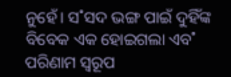ନୁହେଁ। ସ˚ସଦ ଭଙ୍ଗ ପାଇଁ ଦୁହିଁଙ୍କ ବିବେକ ଏକ ହୋଇଗଲା ଏବ˚ ପରିଣାମ ସ୍ବରୂପ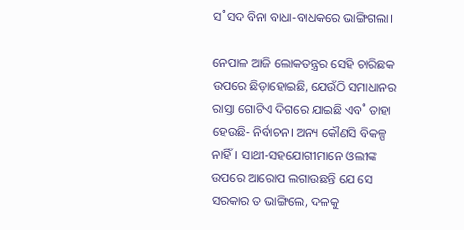ସ˚ସଦ ବିନା ବାଧା-ବାଧକରେ ଭାଙ୍ଗିଗଲା।

ନେପାଳ ଆଜି ଲୋକତନ୍ତ୍ରର ସେହି ଚାରିଛକ ଉପରେ ଛିଡ଼ାହୋଇଛି, ଯେଉଁଠି ସମାଧାନର ରାସ୍ତା ଗୋଟିଏ ଦିଗରେ ଯାଇଛି ଏବ˚ ତାହା ହେଉଛି- ନିର୍ବାଚନ। ଅନ୍ୟ କୌଣସି ବିକଳ୍ପ ନାହିଁ। ସାଥୀ-ସହଯୋଗୀମାନେ ଓଲୀଙ୍କ ଉପରେ ଆରୋପ ଲଗାଉଛନ୍ତି ଯେ ସେ ସରକାର ତ ଭାଙ୍ଗିଲେ, ଦଳକୁ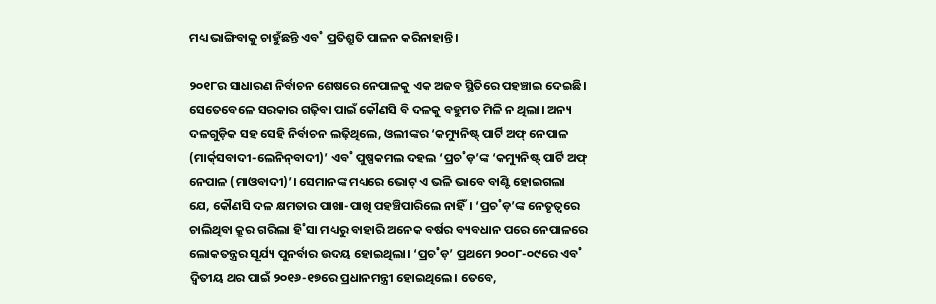ମଧ୍ୟ ଭାଙ୍ଗିବାକୁ ଚାହୁଁଛନ୍ତି ଏବ˚ ପ୍ରତିଶ୍ରୁତି ପାଳନ କରିନାହାନ୍ତି।

୨୦୧୮ର ସାଧାରଣ ନିର୍ବାଚନ ଶେଷରେ ନେପାଳକୁ ଏକ ଅଜବ ସ୍ଥିତିରେ ପହଞ୍ଚାଇ ଦେଇଛି। ସେତେବେଳେ ସରକାର ଗଢ଼ିବା ପାଇଁ କୌଣସି ବି ଦଳକୁ ବହୁମତ ମିଳି ନ ଥିଲା। ଅନ୍ୟ ଦଳଗୁଡ଼ିକ ସହ ସେହି ନିର୍ବାଚନ ଲଢ଼ିଥିଲେ, ଓଲୀଙ୍କର ‘କମ୍ୟୁନିଷ୍ଟ୍ ପାର୍ଟି ଅଫ୍‌ ନେପାଳ (ମାର୍କ‌୍‌ସବାଦୀ-ଲେନିନ୍‌ବାଦୀ)’ ଏବ˚ ପୁଷ୍ପକମଲ ଦହଲ ‘ପ୍ରଚ˚ଡ଼’ଙ୍କ ‘କମ୍ୟୁନିଷ୍ଟ୍ ପାର୍ଟି ଅଫ୍‌ ନେପାଳ (ମାଓବାଦୀ)’। ସେମାନଙ୍କ ମଧ୍ୟରେ ଭୋଟ୍‌ ଏ ଭଳି ଭାବେ ବାଣ୍ଟି ହୋଇଗଲା ଯେ, କୌଣସି ଦଳ କ୍ଷମତାର ପାଖା-ପାଖି ପହଞ୍ଚିପାରିଲେ ନାହିଁ। ‘ପ୍ରଚ˚ଡ଼’ଙ୍କ ନେତୃତ୍ବରେ ଚାଲିଥିବା କ୍ରୂର ଗରିଲା ହି˚ସା ମଧ୍ୟରୁ ବାହାରି ଅନେକ ବର୍ଷର ବ୍ୟବଧାନ ପରେ ନେପାଳରେ ଲୋକତନ୍ତ୍ରର ସୂର୍ଯ୍ୟ ପୁନର୍ବାର ଉଦୟ ହୋଇଥିଲା। ‘ପ୍ରଚ˚ଡ଼’ ପ୍ରଥମେ ୨୦୦୮-୦୯ରେ ଏବ˚ ଦ୍ବିତୀୟ ଥର ପାଇଁ ୨୦୧୬-୧୭ରେ ପ୍ରଧାନମନ୍ତ୍ରୀ ହୋଇଥିଲେ। ତେବେ,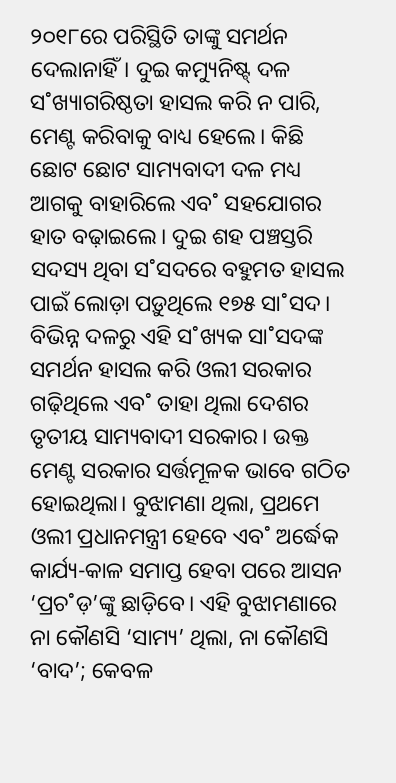୨୦୧୮ରେ ପରିସ୍ଥିତି ତାଙ୍କୁ ସମର୍ଥନ ଦେଲାନାହିଁ। ଦୁଇ କମ୍ୟୁନିଷ୍ଟ୍ ଦଳ ସ˚ଖ୍ୟାଗରିଷ୍ଠତା ହାସଲ କରି ନ ପାରି, ମେଣ୍ଟ କରିବାକୁ ବାଧ୍ୟ ହେଲେ। କିଛି ଛୋଟ ଛୋଟ ସାମ୍ୟବାଦୀ ଦଳ ମଧ୍ୟ ଆଗକୁ ବାହାରିଲେ ଏବ˚ ସହଯୋଗର ହାତ ବଢ଼ାଇଲେ। ଦୁଇ ଶହ ପଞ୍ଚସ୍ତରି ସଦସ୍ୟ ଥିବା ସ˚ସଦରେ ବହୁମତ ହାସଲ ପାଇଁ ଲୋଡ଼ା ପଡ଼ୁଥିଲେ ୧୭୫ ସା˚ସଦ। ବିଭିନ୍ନ ଦଳରୁ ଏହି ସ˚ଖ୍ୟକ ସା˚ସଦଙ୍କ ସମର୍ଥନ ହାସଲ କରି ଓଲୀ ସରକାର ଗଢ଼ିଥିଲେ ଏବ˚ ତାହା ଥିଲା ଦେଶର ତୃତୀୟ ସାମ୍ୟବାଦୀ ସରକାର। ଉକ୍ତ ମେଣ୍ଟ ସରକାର ସର୍ତ୍ତମୂଳକ ଭାବେ ଗଠିତ ହୋଇଥିଲା। ବୁଝାମଣା ଥିଲା, ପ୍ରଥମେ ଓଲୀ ପ୍ରଧାନମନ୍ତ୍ରୀ ହେବେ ଏବ˚ ଅର୍ଦ୍ଧେକ କାର୍ଯ୍ୟ-କାଳ ସମାପ୍ତ ହେବା ପରେ ଆସନ ‘ପ୍ରଚ˚ଡ଼’ଙ୍କୁ ଛାଡ଼ିବେ। ଏହି ବୁଝାମଣାରେ ନା କୌଣସି ‘ସାମ୍ୟ’ ଥିଲା, ନା କୌଣସି ‘ବାଦ’; କେବଳ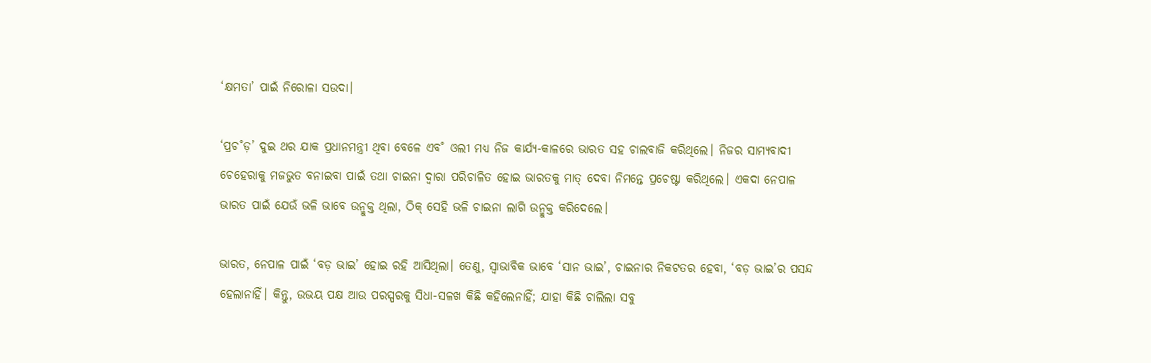‘କ୍ଷମତା’ ପାଇଁ ନିରୋଳା ସଉଦା।

‘ପ୍ରଚ˚ଡ଼’ ଦୁଇ ଥର ଯାକ ପ୍ରଧାନମନ୍ତ୍ରୀ ଥିବା ବେଳେ ଏବ˚ ଓଲୀ ମଧ୍ୟ ନିଜ କାର୍ଯ୍ୟ-କାଳରେ ଭାରତ ସହ ଚାଲବାଜି କରିଥିଲେ। ନିଜର ସାମ୍ୟବାଦୀ ଚେହେରାକୁ ମଜଭୁତ ବନାଇବା ପାଇଁ ତଥା ଚାଇନା ଦ୍ବାରା ପରିଚାଳିତ ହୋଇ ଭାରତକୁ ମାତ୍‌ ଦେବା ନିମନ୍ତେ ପ୍ରଚେଷ୍ଟା କରିଥିଲେ। ଏକଦା ନେପାଳ ଭାରତ ପାଇଁ ଯେଉଁ ଭଳି ଭାବେ ଉନ୍ମୁକ୍ତ ଥିଲା, ଠିକ୍‌ ସେହି ଭଳି ଚାଇନା ଲାଗି ଉନ୍ମୁକ୍ତ କରିଦେଲେ।

ଭାରତ, ନେପାଳ ପାଇଁ ‘ବଡ଼ ଭାଇ’ ହୋଇ ରହି ଆସିଥିଲା। ତେଣୁ, ସ୍ବାଭାବିକ ଭାବେ ‘ସାନ ଭାଇ’, ଚାଇନାର ନିକଟତର ହେବା, ‘ବଡ଼ ଭାଇ’ର ପସନ୍ଦ ହେଲାନାହିଁ। କିନ୍ତୁ, ଉଭୟ ପକ୍ଷ ଆଉ ପରସ୍ପରକୁ ସିଧା-ସଳଖ କିଛି କହିଲେନାହିଁ; ଯାହା କିଛି ଚାଲିଲା ସବୁ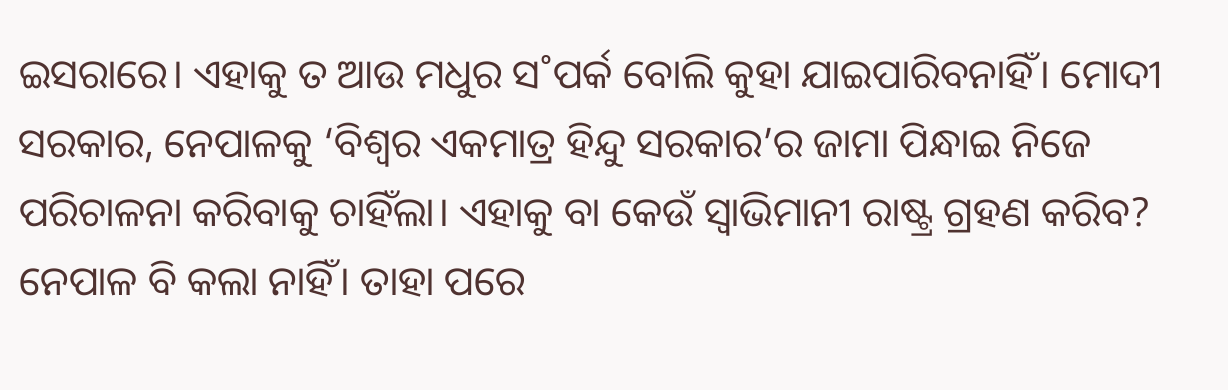ଇସରାରେ। ଏହାକୁ ତ ଆଉ ମଧୁର ସ˚ପର୍କ ବୋଲି କୁହା ଯାଇପାରିବନାହିଁ। ମୋଦୀ ସରକାର, ନେପାଳକୁ ‘ବିଶ୍ବର ଏକମାତ୍ର ହିନ୍ଦୁ ସରକାର’ର ଜାମା ପିନ୍ଧାଇ ନିଜେ ପରିଚାଳନା କରିବାକୁ ଚାହିଁଲା। ଏହାକୁ ବା କେଉଁ ସ୍ବାଭିମାନୀ ରାଷ୍ଟ୍ର ଗ୍ରହଣ କରିବ? ନେପାଳ ବି କଲା ନାହିଁ। ତାହା ପରେ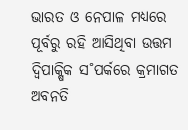ଭାରତ ଓ ନେପାଳ ମଧ୍ୟରେ ପୂର୍ବରୁ ରହି ଆସିଥିବା ଉତ୍ତମ ଦ୍ବିପାକ୍ଷିକ ସ˚ପର୍କରେ କ୍ରମାଗତ ଅବନତି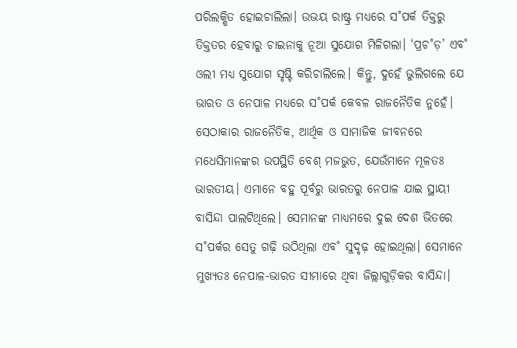ପରିଲକ୍ଷିତ ହୋଇଚାଲିଲା। ଉଭୟ ରାଷ୍ଟ୍ର ମଧ୍ୟରେ ସ˚ପର୍କ ତିକ୍ତରୁ ତିକ୍ତତର ହେବାରୁ ଚାଇନାକୁ ନୂଆ ସୁଯୋଗ ମିଳିଗଲା। ‘ପ୍ରଚ˚ଡ଼’ ଏବ˚ ଓଲୀ ମଧ୍ୟ ସୁଯୋଗ ସୃଷ୍ଟି କରିଚାଲିଲେ। କିନ୍ତୁ, ଦୁହେଁ ଭୁଲିଗଲେ ଯେ ଭାରତ ଓ ନେପାଳ ମଧ୍ୟରେ ସ˚ପର୍କ କେବଳ ରାଜନୈତିକ ନୁହେଁ। ସେଠାକାର ରାଜନୈତିକ, ଆର୍ଥିକ ଓ ସାମାଜିକ ଜୀବନରେ ମଧେସିମାନଙ୍କର ଉପସ୍ଥିତି ବେଶ୍‌ ମଜଭୁତ, ଯେଉଁମାନେ ମୂଳତଃ ଭାରତୀୟ। ଏମାନେ ବହୁ ପୂର୍ବରୁ ଭାରତରୁ ନେପାଳ ଯାଇ ସ୍ଥାୟୀ ବାସିନ୍ଦା ପାଲଟିଥିଲେ। ସେମାନଙ୍କ ମାଧ୍ୟମରେ ଦୁଇ ଦେଶ ଭିତରେ ସ˚ପର୍କର ସେତୁ ଗଢ଼ି ଉଠିଥିଲା ଏବ˚ ସୁଦୃଢ଼ ହୋଇଥିଲା। ସେମାନେ ମୁଖ୍ୟତଃ ନେପାଳ-ଭାରତ ସୀମାରେ ଥିବା ଜିଲ୍ଲାଗୁଡ଼ିକର ବାସିନ୍ଦା।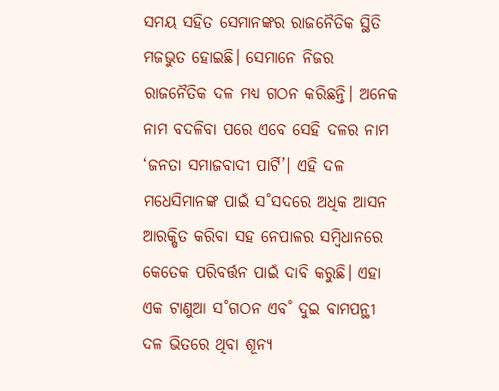ସମୟ ସହିତ ସେମାନଙ୍କର ରାଜନୈତିକ ସ୍ଥିତି ମଜଭୁତ ହୋଇଛି। ସେମାନେ ନିଜର ରାଜନୈତିକ ଦଳ ମଧ୍ୟ ଗଠନ କରିଛନ୍ତି। ଅନେକ ନାମ ବଦଳିବା ପରେ ଏବେ ସେହି ଦଳର ନାମ ‘ଜନତା ସମାଜବାଦୀ ପାର୍ଟି’। ଏହି ଦଳ ମଧେସିମାନଙ୍କ ପାଇଁ ସ˚ସଦରେ ଅଧିକ ଆସନ ଆରକ୍ଷିତ କରିବା ସହ ନେପାଳର ସମ୍ବିଧାନରେ କେତେକ ପରିବର୍ତ୍ତନ ପାଇଁ ଦାବି କରୁଛି। ଏହା ଏକ ଟାଣୁଆ ସ˚ଗଠନ ଏବ˚ ଦୁଇ ବାମପନ୍ଥୀ ଦଳ ଭିତରେ ଥିବା ଶୂନ୍ୟ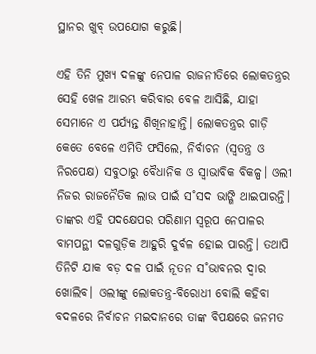ସ୍ଥାନର ଖୁବ୍‌ ଉପଯୋଗ କରୁଛି।

ଏହି ତିନି ମୁଖ୍ୟ ଦଳଙ୍କୁ ନେପାଳ ରାଜନୀତିରେ ଲୋକତନ୍ତ୍ରର ସେହି ଖେଳ ଆରମ୍ଭ କରିବାର ବେଳ ଆସିଛି, ଯାହା ସେମାନେ ଏ ପର୍ଯ୍ୟନ୍ତ ଶିଖିନାହାନ୍ତି। ଲୋକତନ୍ତ୍ରର ଗାଡ଼ି କେତେ ବେଳେ ଏମିତି ଫସିଲେ, ନିର୍ବାଚନ (ସ୍ବତନ୍ତ୍ର ଓ ନିରପେକ୍ଷ) ସବୁଠାରୁ ବୈଧାନିକ ଓ ସ୍ବାଭାବିକ ବିକଳ୍ପ। ଓଲୀ ନିଜର ରାଜନୈତିକ ଲାଭ ପାଇଁ ସ˚ସଦ ଭାଙ୍ଗି ଥାଇପାରନ୍ତି। ତାଙ୍କର ଏହି ପଦକ୍ଷେପର ପରିଣାମ ସ୍ବରୂପ ନେପାଳର ବାମପନ୍ଥୀ ଦଳଗୁଡ଼ିକ ଆହୁରି ଦୁର୍ବଳ ହୋଇ ପାରନ୍ତି। ତଥାପି ତିନିଟି ଯାକ ବଡ଼ ଦଳ ପାଇଁ ନୂତନ ସ˚ଭାବନର ଦ୍ବାର ଖୋଲିବ। ଓଲୀଙ୍କୁ ଲୋକତନ୍ତ୍ର-ବିରୋଧୀ ବୋଲି କହିବା ବଦଳରେ ନିର୍ବାଚନ ମଇଦାନରେ ତାଙ୍କ ବିପକ୍ଷରେ ଜନମତ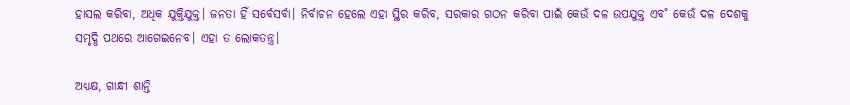ହାସଲ କରିବା, ଅଧିକ ଯୁକ୍ତିଯୁକ୍ତ। ଜନତା ହିଁ ସର୍ବେସର୍ବା। ନିର୍ବାଚନ ହେଲେ ଏହା ସ୍ଥିର କରିବ, ସରକାର ଗଠନ କରିବା ପାଇଁ କେଉଁ ଦଳ ଉପଯୁକ୍ତ ଏବ˚ କେଉଁ ଦଳ ଦେଶକୁ ସମୃଦ୍ଧି ପଥରେ ଆଗେଇନେବ। ଏହା ତ ଲୋକତନ୍ତ୍ର।

ଅଧ୍ୟକ୍ଷ, ଗାନ୍ଧୀ ଶାନ୍ତି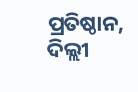ପ୍ରତିଷ୍ଠାନ, ଦିଲ୍ଲୀ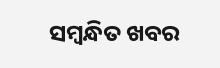ସମ୍ବନ୍ଧିତ ଖବର